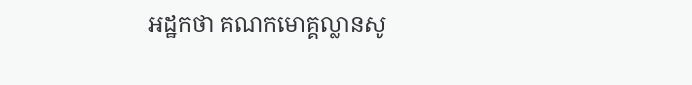អដ្ឋកថា គណកមោគ្គល្លានសូ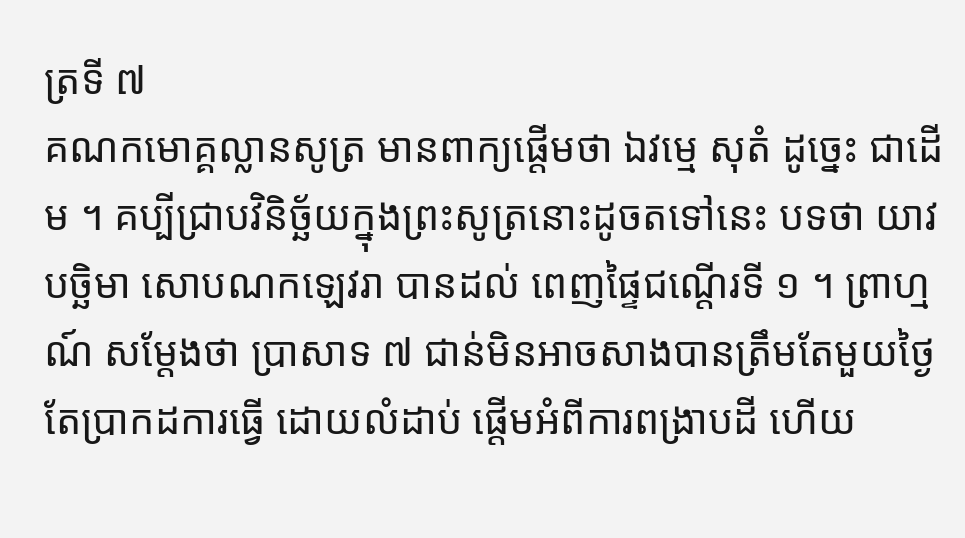ត្រទី ៧
គណកមោគ្គល្លានសូត្រ មានពាក្យផ្តើមថា ឯវម្មេ សុតំ ដូច្នេះ ជាដើម ។ គប្បីជ្រាបវិនិច្ឆ័យក្នុងព្រះសូត្រនោះដូចតទៅនេះ បទថា យាវ បច្ឆិមា សោបណកឡេវរា បានដល់ ពេញផ្ទៃជណ្តើរទី ១ ។ ព្រាហ្មណ៍ សម្តែងថា ប្រាសាទ ៧ ជាន់មិនអាចសាងបានត្រឹមតែមួយថ្ងៃ តែប្រាកដការធ្វើ ដោយលំដាប់ ផ្តើមអំពីការពង្រាបដី ហើយ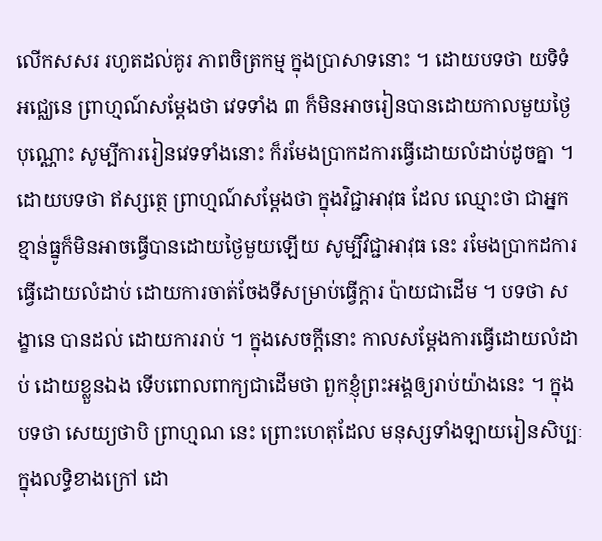លើកសសរ រហូតដល់គូរ ភាពចិត្រកម្ម ក្នុងប្រាសាទនោះ ។ ដោយបទថា យទិទំ អជ្ឈេនេ ព្រាហ្មណ៍សម្តែងថា វេទទាំង ៣ ក៏មិនអាចរៀនបានដោយកាលមួយថ្ងៃ បុណ្ណោះ សូម្បីការរៀនវេទទាំងនោះ ក៏រមែងប្រាកដការធ្វើដោយលំដាប់ដូចគ្នា ។ ដោយបទថា ឥស្សត្ថេ ព្រាហ្មណ៍សម្តែងថា ក្នុងវិជ្ជាអាវុធ ដែល ឈ្មោះថា ជាអ្នកខ្មាន់ធ្នូក៏មិនអាចធ្វើបានដោយថ្ងៃមួយឡើយ សូម្បីវិជ្ជាអាវុធ នេះ រមែងប្រាកដការធ្វើដោយលំដាប់ ដោយការចាត់ចែងទីសម្រាប់ធ្វើក្តារ ប៉ាយជាដើម ។ បទថា សង្ខានេ បានដល់ ដោយការរាប់ ។ ក្នុងសេចក្តីនោះ កាលសម្តែងការធ្វើដោយលំដាប់ ដោយខ្លួនឯង ទើបពោលពាក្យជាដើមថា ពួកខ្ញុំព្រះអង្គឲ្យរាប់យ៉ាងនេះ ។ ក្នុងបទថា សេយ្យថាបិ ព្រាហ្មណ នេះ ព្រោះហេតុដែល មនុស្សទាំងឡាយរៀនសិប្បៈក្នុងលទ្ធិខាងក្រៅ ដោ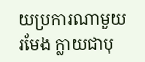យប្រការណាមួយ រមែង ក្លាយជាបុ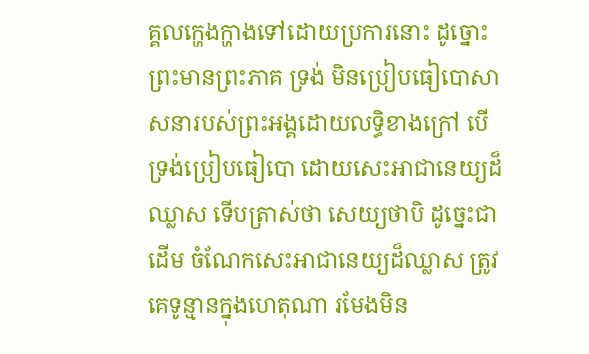គ្គលក្ហេងក្ហាងទៅដោយប្រការនោះ ដូច្នោះ ព្រះមានព្រះភាគ ទ្រង់ មិនប្រៀបធៀបោសាសនារបស់ព្រះអង្គដោយលទ្ធិខាងក្រៅ បើទ្រង់ប្រៀបធៀបោ ដោយសេះអាជានេយ្យដ៏ឈ្លាស ទើបត្រាស់ថា សេយ្យថាបិ ដូច្នេះជាដើម ចំណែកសេះអាជានេយ្យដ៏ឈ្លាស ត្រូវគេទូន្មានក្នុងហេតុណា រមែងមិន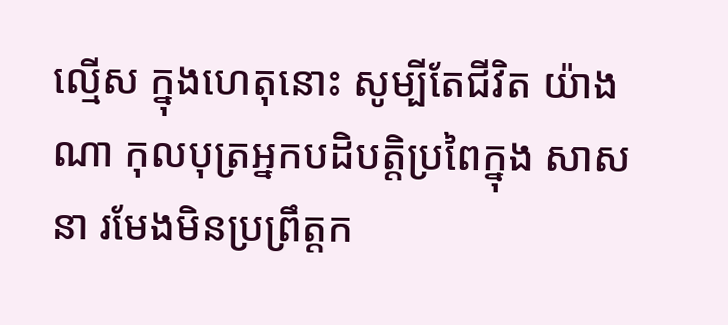ល្មើស ក្នុងហេតុនោះ សូម្បីតែជីវិត យ៉ាងណា កុលបុត្រអ្នកបដិបត្តិប្រពៃក្នុង សាសនា រមែងមិនប្រព្រឹត្តក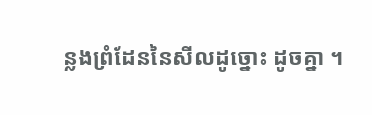ន្លងព្រំដែននៃសីលដូច្នោះ ដូចគ្នា ។